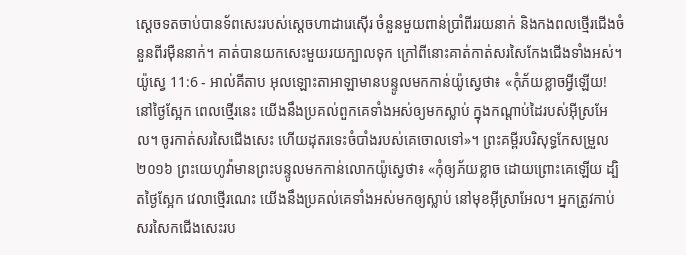ស្តេចទតចាប់បានទ័ពសេះរបស់ស្តេចហាដារេស៊ើរ ចំនួនមួយពាន់ប្រាំពីររយនាក់ និងកងពលថ្មើរជើងចំនួនពីរម៉ឺននាក់។ គាត់បានយកសេះមួយរយក្បាលទុក ក្រៅពីនោះគាត់កាត់សរសៃកែងជើងទាំងអស់។
យ៉ូស្វេ 11:6 - អាល់គីតាប អុលឡោះតាអាឡាមានបន្ទូលមកកាន់យ៉ូស្វេថា៖ «កុំភ័យខ្លាចអ្វីឡើយ! នៅថ្ងៃស្អែក ពេលថ្មើរនេះ យើងនឹងប្រគល់ពួកគេទាំងអស់ឲ្យមកស្លាប់ ក្នុងកណ្តាប់ដៃរបស់អ៊ីស្រអែល។ ចូរកាត់សរសៃជើងសេះ ហើយដុតរទេះចំបាំងរបស់គេចោលទៅ»។ ព្រះគម្ពីរបរិសុទ្ធកែសម្រួល ២០១៦ ព្រះយេហូវ៉ាមានព្រះបន្ទូលមកកាន់លោកយ៉ូស្វេថា៖ «កុំឲ្យភ័យខ្លាច ដោយព្រោះគេឡើយ ដ្បិតថ្ងៃស្អែក វេលាថ្មើរណេះ យើងនឹងប្រគល់គេទាំងអស់មកឲ្យស្លាប់ នៅមុខអ៊ីស្រាអែល។ អ្នកត្រូវកាប់សរសៃកជើងសេះរប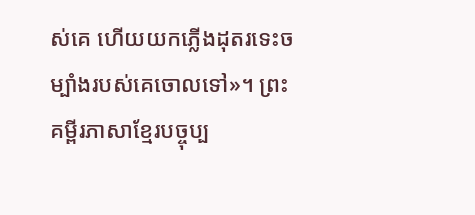ស់គេ ហើយយកភ្លើងដុតរទេះចម្បាំងរបស់គេចោលទៅ»។ ព្រះគម្ពីរភាសាខ្មែរបច្ចុប្ប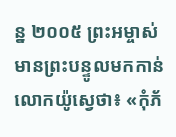ន្ន ២០០៥ ព្រះអម្ចាស់មានព្រះបន្ទូលមកកាន់លោកយ៉ូស្វេថា៖ «កុំភ័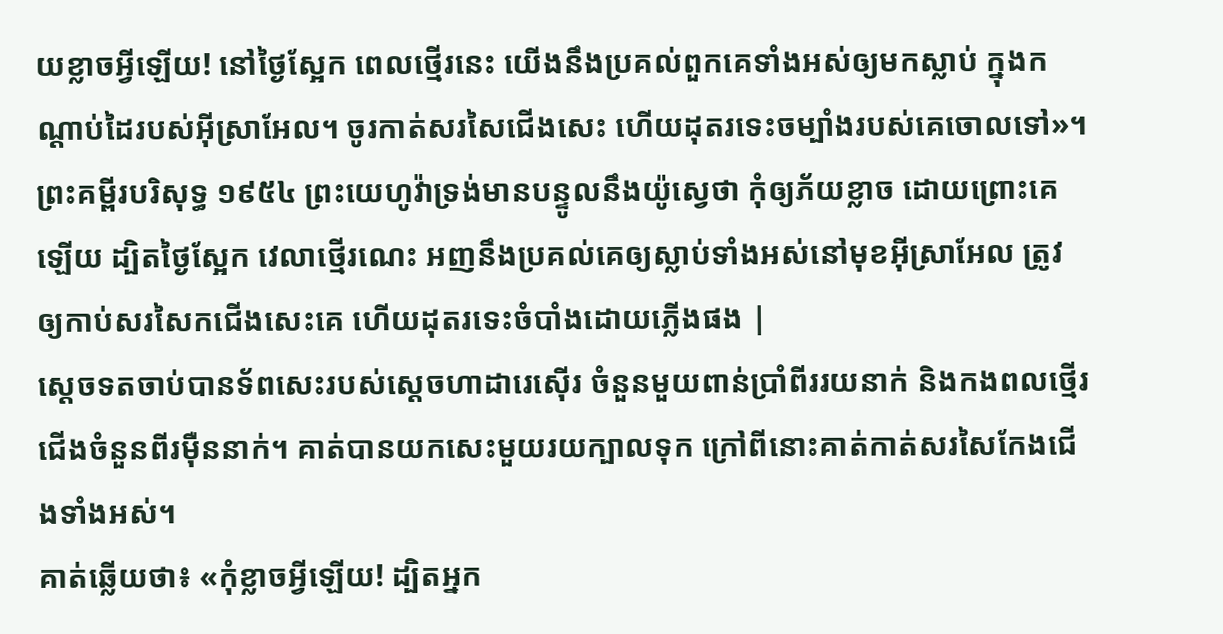យខ្លាចអ្វីឡើយ! នៅថ្ងៃស្អែក ពេលថ្មើរនេះ យើងនឹងប្រគល់ពួកគេទាំងអស់ឲ្យមកស្លាប់ ក្នុងកណ្ដាប់ដៃរបស់អ៊ីស្រាអែល។ ចូរកាត់សរសៃជើងសេះ ហើយដុតរទេះចម្បាំងរបស់គេចោលទៅ»។ ព្រះគម្ពីរបរិសុទ្ធ ១៩៥៤ ព្រះយេហូវ៉ាទ្រង់មានបន្ទូលនឹងយ៉ូស្វេថា កុំឲ្យភ័យខ្លាច ដោយព្រោះគេឡើយ ដ្បិតថ្ងៃស្អែក វេលាថ្មើរណេះ អញនឹងប្រគល់គេឲ្យស្លាប់ទាំងអស់នៅមុខអ៊ីស្រាអែល ត្រូវឲ្យកាប់សរសៃកជើងសេះគេ ហើយដុតរទេះចំបាំងដោយភ្លើងផង |
ស្តេចទតចាប់បានទ័ពសេះរបស់ស្តេចហាដារេស៊ើរ ចំនួនមួយពាន់ប្រាំពីររយនាក់ និងកងពលថ្មើរជើងចំនួនពីរម៉ឺននាក់។ គាត់បានយកសេះមួយរយក្បាលទុក ក្រៅពីនោះគាត់កាត់សរសៃកែងជើងទាំងអស់។
គាត់ឆ្លើយថា៖ «កុំខ្លាចអ្វីឡើយ! ដ្បិតអ្នក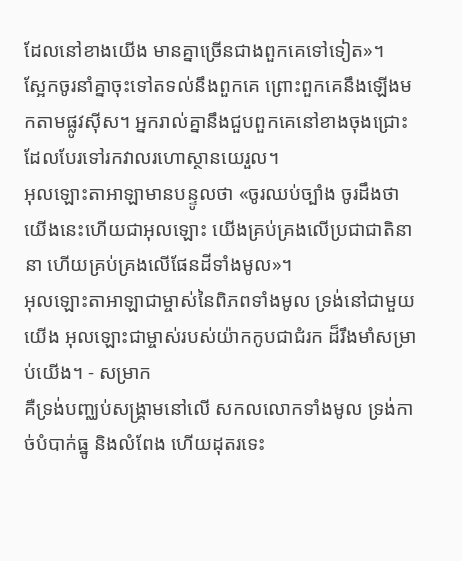ដែលនៅខាងយើង មានគ្នាច្រើនជាងពួកគេទៅទៀត»។
ស្អែកចូរនាំគ្នាចុះទៅតទល់នឹងពួកគេ ព្រោះពួកគេនឹងឡើងមកតាមផ្លូវស៊ីស។ អ្នករាល់គ្នានឹងជួបពួកគេនៅខាងចុងជ្រោះ ដែលបែរទៅរកវាលរហោស្ថានយេរួល។
អុលឡោះតាអាឡាមានបន្ទូលថា «ចូរឈប់ច្បាំង ចូរដឹងថា យើងនេះហើយជាអុលឡោះ យើងគ្រប់គ្រងលើប្រជាជាតិនានា ហើយគ្រប់គ្រងលើផែនដីទាំងមូល»។
អុលឡោះតាអាឡាជាម្ចាស់នៃពិភពទាំងមូល ទ្រង់នៅជាមួយយើង អុលឡោះជាម្ចាស់របស់យ៉ាកកូបជាជំរក ដ៏រឹងមាំសម្រាប់យើង។ - សម្រាក
គឺទ្រង់បញ្ឈប់សង្គ្រាមនៅលើ សកលលោកទាំងមូល ទ្រង់កាច់បំបាក់ធ្នូ និងលំពែង ហើយដុតរទេះ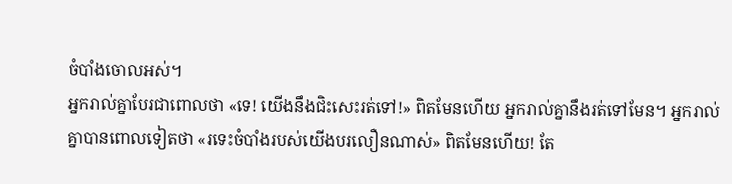ចំបាំងចោលអស់។
អ្នករាល់គ្នាបែរជាពោលថា «ទេ! យើងនឹងជិះសេះរត់ទៅ!» ពិតមែនហើយ អ្នករាល់គ្នានឹងរត់ទៅមែន។ អ្នករាល់គ្នាបានពោលទៀតថា «រទេះចំបាំងរបស់យើងបរលឿនណាស់» ពិតមែនហើយ! តែ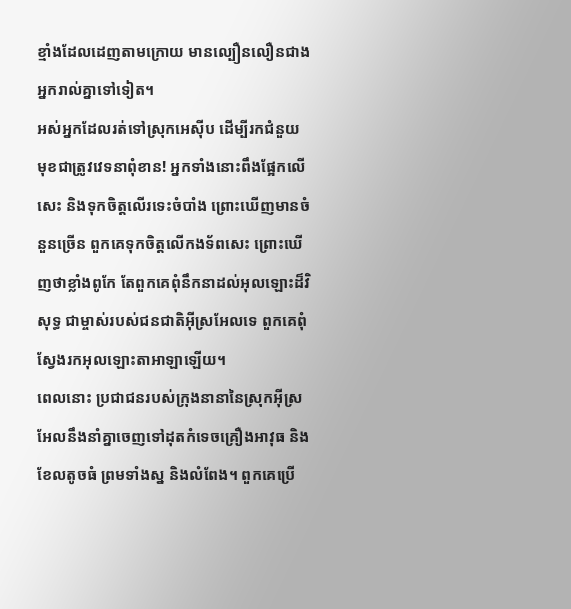ខ្មាំងដែលដេញតាមក្រោយ មានល្បឿនលឿនជាងអ្នករាល់គ្នាទៅទៀត។
អស់អ្នកដែលរត់ទៅស្រុកអេស៊ីប ដើម្បីរកជំនួយ មុខជាត្រូវវេទនាពុំខាន! អ្នកទាំងនោះពឹងផ្អែកលើសេះ និងទុកចិត្តលើរទេះចំបាំង ព្រោះឃើញមានចំនួនច្រើន ពួកគេទុកចិត្តលើកងទ័ពសេះ ព្រោះឃើញថាខ្លាំងពូកែ តែពួកគេពុំនឹកនាដល់អុលឡោះដ៏វិសុទ្ធ ជាម្ចាស់របស់ជនជាតិអ៊ីស្រអែលទេ ពួកគេពុំស្វែងរកអុលឡោះតាអាឡាឡើយ។
ពេលនោះ ប្រជាជនរបស់ក្រុងនានានៃស្រុកអ៊ីស្រអែលនឹងនាំគ្នាចេញទៅដុតកំទេចគ្រឿងអាវុធ និងខែលតូចធំ ព្រមទាំងស្ន និងលំពែង។ ពួកគេប្រើ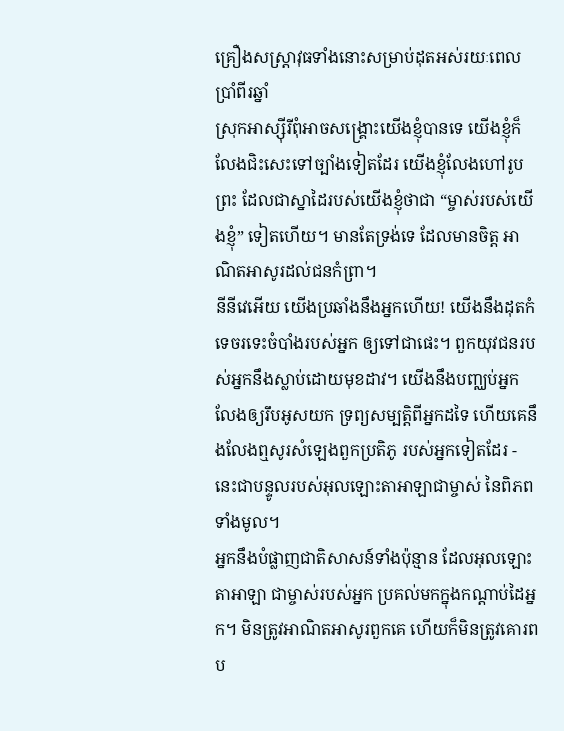គ្រឿងសស្រ្ដាវុធទាំងនោះសម្រាប់ដុតអស់រយៈពេលប្រាំពីរឆ្នាំ
ស្រុកអាស្ស៊ីរីពុំអាចសង្គ្រោះយើងខ្ញុំបានទេ យើងខ្ញុំក៏លែងជិះសេះទៅច្បាំងទៀតដែរ យើងខ្ញុំលែងហៅរូបព្រះ ដែលជាស្នាដៃរបស់យើងខ្ញុំថាជា “ម្ចាស់របស់យើងខ្ញុំ” ទៀតហើយ។ មានតែទ្រង់ទេ ដែលមានចិត្ត អាណិតអាសូរដល់ជនកំព្រា។
នីនីវេអើយ យើងប្រឆាំងនឹងអ្នកហើយ! យើងនឹងដុតកំទេចរទេះចំបាំងរបស់អ្នក ឲ្យទៅជាផេះ។ ពួកយុវជនរបស់អ្នកនឹងស្លាប់ដោយមុខដាវ។ យើងនឹងបញ្ឈប់អ្នក លែងឲ្យរឹបអូសយក ទ្រព្យសម្បត្តិពីអ្នកដទៃ ហើយគេនឹងលែងឮសូរសំឡេងពួកប្រតិភូ របស់អ្នកទៀតដែរ - នេះជាបន្ទូលរបស់អុលឡោះតាអាឡាជាម្ចាស់ នៃពិភពទាំងមូល។
អ្នកនឹងបំផ្លាញជាតិសាសន៍ទាំងប៉ុន្មាន ដែលអុលឡោះតាអាឡា ជាម្ចាស់របស់អ្នក ប្រគល់មកក្នុងកណ្តាប់ដៃអ្នក។ មិនត្រូវអាណិតអាសូរពួកគេ ហើយក៏មិនត្រូវគោរពប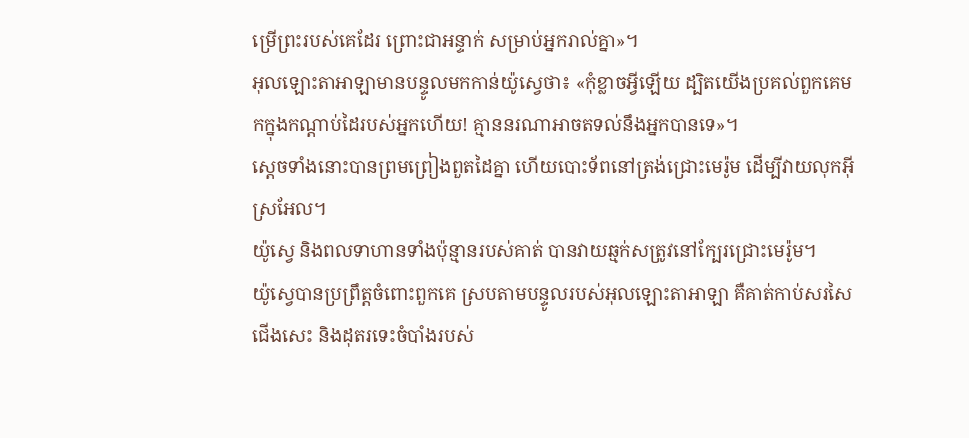ម្រើព្រះរបស់គេដែរ ព្រោះជាអន្ទាក់ សម្រាប់អ្នករាល់គ្នា»។
អុលឡោះតាអាឡាមានបន្ទូលមកកាន់យ៉ូស្វេថា៖ «កុំខ្លាចអ្វីឡើយ ដ្បិតយើងប្រគល់ពួកគេមកក្នុងកណ្តាប់ដៃរបស់អ្នកហើយ! គ្មាននរណាអាចតទល់នឹងអ្នកបានទេ»។
ស្តេចទាំងនោះបានព្រមព្រៀងពួតដៃគ្នា ហើយបោះទ័ពនៅត្រង់ជ្រោះមេរ៉ូម ដើម្បីវាយលុកអ៊ីស្រអែល។
យ៉ូស្វេ និងពលទាហានទាំងប៉ុន្មានរបស់គាត់ បានវាយឆ្មក់សត្រូវនៅក្បែរជ្រោះមេរ៉ូម។
យ៉ូស្វេបានប្រព្រឹត្តចំពោះពួកគេ ស្របតាមបន្ទូលរបស់អុលឡោះតាអាឡា គឺគាត់កាប់សរសៃជើងសេះ និងដុតរទេះចំបាំងរបស់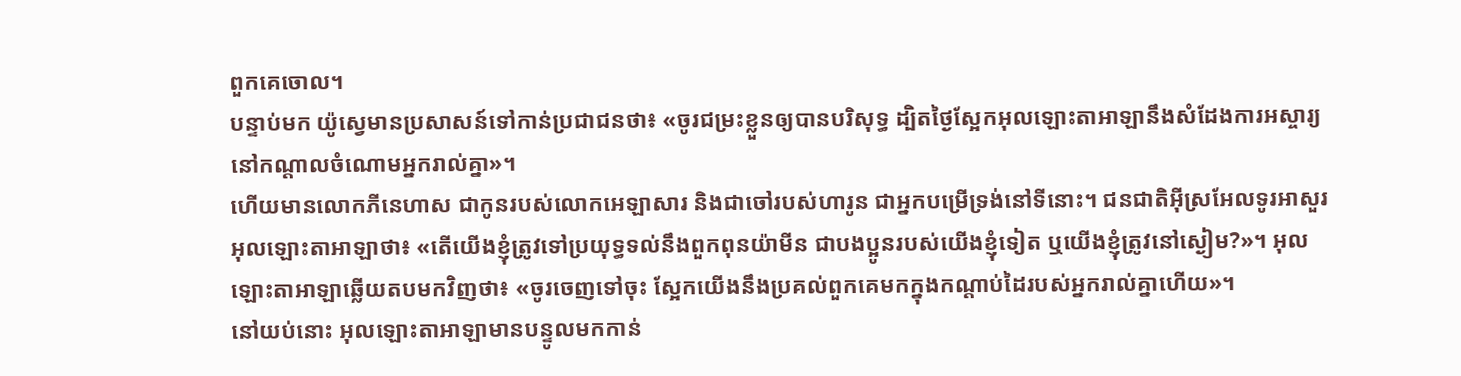ពួកគេចោល។
បន្ទាប់មក យ៉ូស្វេមានប្រសាសន៍ទៅកាន់ប្រជាជនថា៖ «ចូរជម្រះខ្លួនឲ្យបានបរិសុទ្ធ ដ្បិតថ្ងៃស្អែកអុលឡោះតាអាឡានឹងសំដែងការអស្ចារ្យនៅកណ្តាលចំណោមអ្នករាល់គ្នា»។
ហើយមានលោកភីនេហាស ជាកូនរបស់លោកអេឡាសារ និងជាចៅរបស់ហារូន ជាអ្នកបម្រើទ្រង់នៅទីនោះ។ ជនជាតិអ៊ីស្រអែលទូរអាសួរអុលឡោះតាអាឡាថា៖ «តើយើងខ្ញុំត្រូវទៅប្រយុទ្ធទល់នឹងពួកពុនយ៉ាមីន ជាបងប្អូនរបស់យើងខ្ញុំទៀត ឬយើងខ្ញុំត្រូវនៅស្ងៀម?»។ អុលឡោះតាអាឡាឆ្លើយតបមកវិញថា៖ «ចូរចេញទៅចុះ ស្អែកយើងនឹងប្រគល់ពួកគេមកក្នុងកណ្តាប់ដៃរបស់អ្នករាល់គ្នាហើយ»។
នៅយប់នោះ អុលឡោះតាអាឡាមានបន្ទូលមកកាន់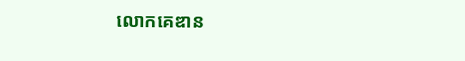លោកគេឌាន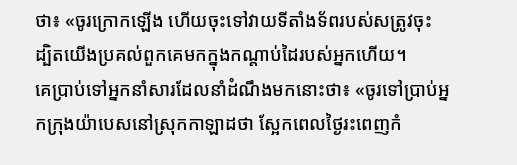ថា៖ «ចូរក្រោកឡើង ហើយចុះទៅវាយទីតាំងទ័ពរបស់សត្រូវចុះ ដ្បិតយើងប្រគល់ពួកគេមកក្នុងកណ្តាប់ដៃរបស់អ្នកហើយ។
គេប្រាប់ទៅអ្នកនាំសារដែលនាំដំណឹងមកនោះថា៖ «ចូរទៅប្រាប់អ្នកក្រុងយ៉ាបេសនៅស្រុកកាឡាដថា ស្អែកពេលថ្ងៃរះពេញកំ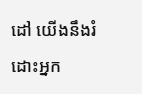ដៅ យើងនឹងរំដោះអ្នក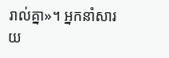រាល់គ្នា»។ អ្នកនាំសារយ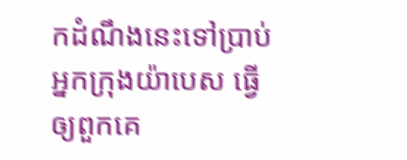កដំណឹងនេះទៅប្រាប់អ្នកក្រុងយ៉ាបេស ធ្វើឲ្យពួកគេ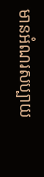មានអំណរសប្បាយ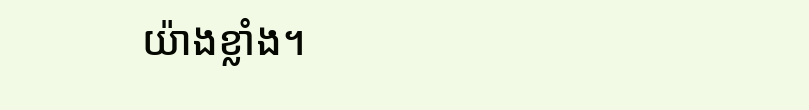យ៉ាងខ្លាំង។